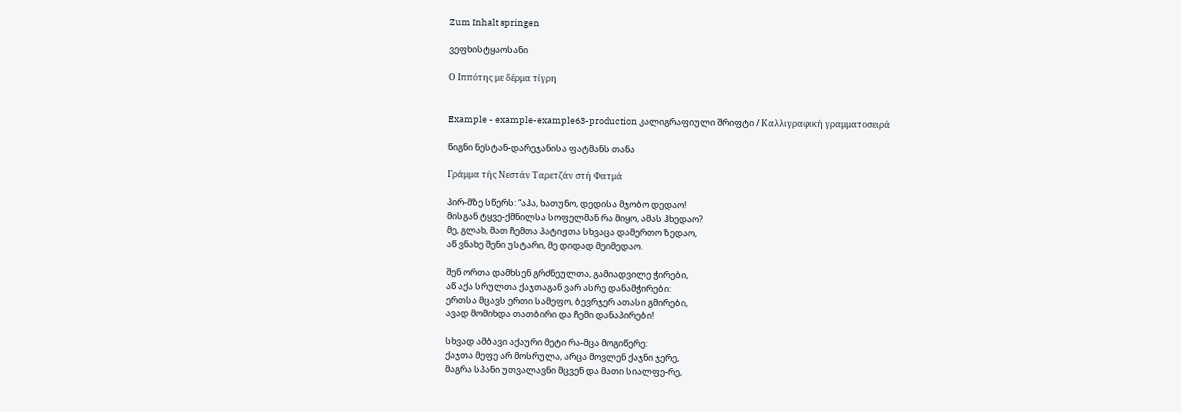Zum Inhalt springen

ვეფხისტყაოსანი

Ο Ιππότης με δέρμα τίγρη


Example - example-example63-production კალიგრაფიული შრიფტი / Καλλιγραφική γραμματοσειρά

წიგნი ნესტან-დარეჯანისა ფატმანს თანა

Γράμμα τής Νεστάν Ταρετζάν στή Φατμά

პირ-მზე სწერს: “აჰა, ხათუნო, დედისა მჯობო დედაო!
მისგან ტყვე-ქმნილსა სოფელმან რა მიყო, ამას ჰხედაო?
მე, გლახ, მათ ჩემთა პატიჟთა სხვაცა დამერთო ზედაო,
აწ ვნახე შენი უსტარი, მე დიდად მეიმედაო.

შენ ორთა დამხსენ გრძნეულთა, გამიადვილე ჭირები,
აწ აქა სრულთა ქაჯთაგან ვარ ასრე დანამჭირები:
ერთსა მცავს ერთი სამეფო, ბევრჯერ ათასი გმირები,
ავად მომიხდა თათბირი და ჩემი დანაპირები!

სხვად ამბავი აქაური მეტი რა-მცა მოგიწერე:
ქაჯთა მეფე არ მოსრულა, არცა მოვლენ ქაჯნი ჯერე,
მაგრა სპანი უთვალავნი მცვენ და მათი სიალფე-რე,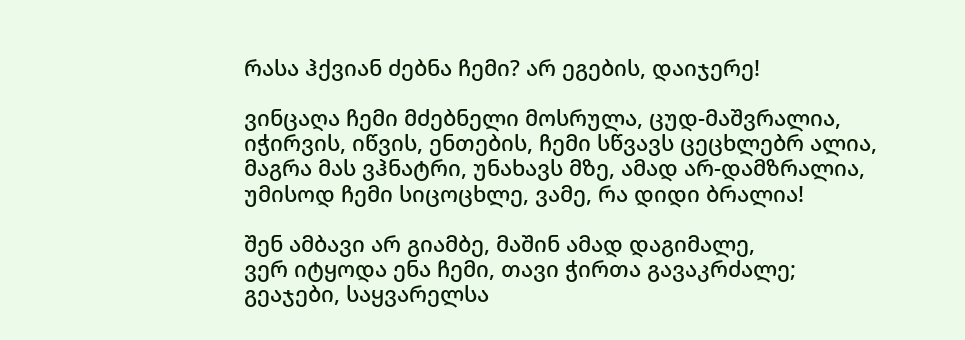რასა ჰქვიან ძებნა ჩემი? არ ეგების, დაიჯერე!

ვინცაღა ჩემი მძებნელი მოსრულა, ცუდ-მაშვრალია,
იჭირვის, იწვის, ენთების, ჩემი სწვავს ცეცხლებრ ალია,
მაგრა მას ვჰნატრი, უნახავს მზე, ამად არ-დამზრალია,
უმისოდ ჩემი სიცოცხლე, ვამე, რა დიდი ბრალია!

შენ ამბავი არ გიამბე, მაშინ ამად დაგიმალე,
ვერ იტყოდა ენა ჩემი, თავი ჭირთა გავაკრძალე;
გეაჯები, საყვარელსა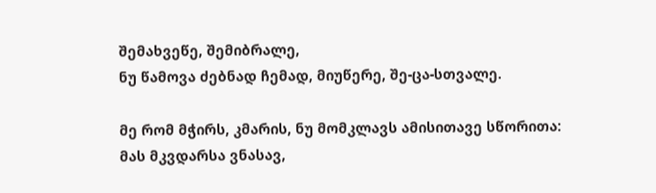შემახვეწე, შემიბრალე,
ნუ წამოვა ძებნად ჩემად, მიუწერე, შე-ცა-სთვალე.

მე რომ მჭირს, კმარის, ნუ მომკლავს ამისითავე სწორითა:
მას მკვდარსა ვნასავ,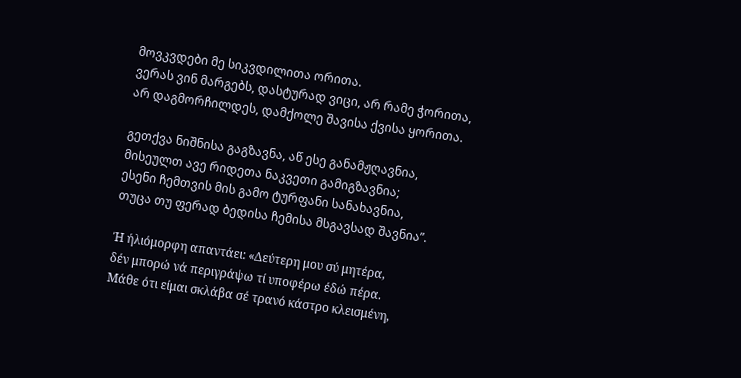მოვკვდები მე სიკვდილითა ორითა.
ვერას ვინ მარგებს, დასტურად ვიცი, არ რამე ჭორითა,
არ დაგმორჩილდეს, დამქოლე შავისა ქვისა ყორითა.

გეთქვა ნიშნისა გაგზავნა, აწ ესე განამჟღავნია,
მისეულთ ავე რიდეთა ნაკვეთი გამიგზავნია;
ესენი ჩემთვის მის გამო ტურფანი სანახავნია,
თუცა თუ ფერად ბედისა ჩემისა მსგავსად შავნია”.

Ή ήλιόμορφη απαντάει: «Δεύτερη μου σύ μητέρα,
δέν μπορώ νά περιγράψω τί υποφέρω έδώ πέρα.
Μάθε ότι είμαι σκλάβα σέ τρανό κάστρο κλεισμένη,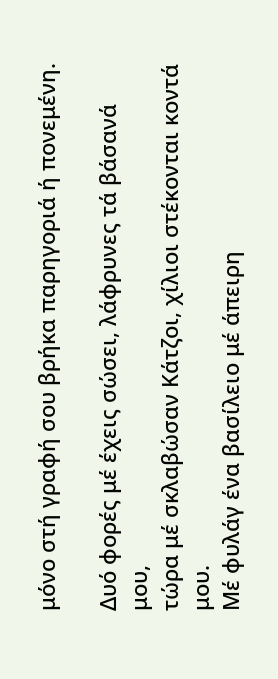μόνο στή γραφή σου βρήκα παρηγοριά ή πονεμένη.

Δυό φορές μέ έχεις σώσει, λάφρυνες τά βάσανά μου,
τώρα μέ σκλαβώσαν Κάτζοι, χίλιοι στέκονται κοντά μου.
Μέ φυλάγ ένα βασίλειο μέ άπειρη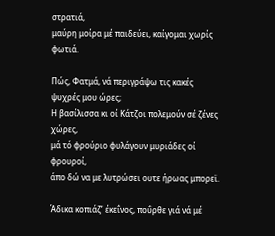στρατιά,
μαύρη μοίρα μέ παιδεύει, καίγομαι χωρίς φωτιά.

Πώς, Φατμά, νά περιγράψω τις κακές ψυχρές μου ώρες;
Η βασίλισσα κι οί Κάτζοι πολεμούν σέ ζένες χώρες,
μά τό φρούριο φυλάγουν μυριάδες οί φρουροί,
άπο δώ να με λυτρώσει ουτε ήρωας μπορεϊ.

Άδικα κοπιάζ’ έκεΐνος, ποΰρθε γιά νά μέ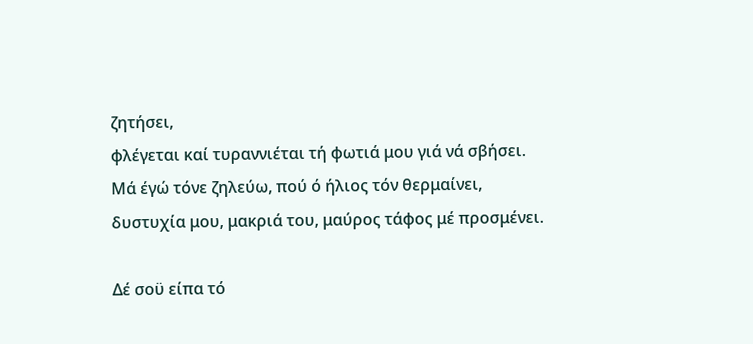ζητήσει,
φλέγεται καί τυραννιέται τή φωτιά μου γιά νά σβήσει.
Μά έγώ τόνε ζηλεύω, πού ό ήλιος τόν θερμαίνει,
δυστυχία μου, μακριά του, μαύρος τάφος μέ προσμένει.

Δέ σοϋ είπα τό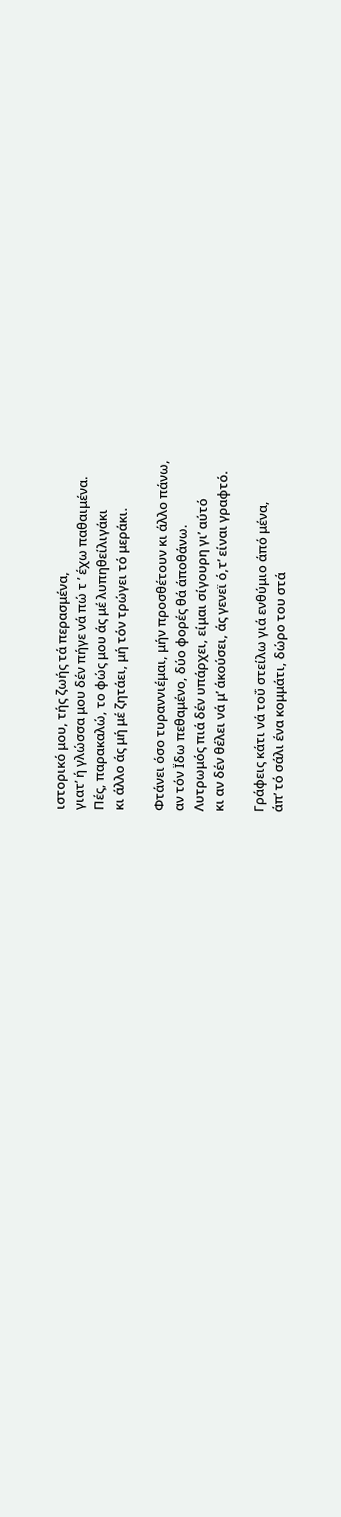ιστορικό μου, τής ζωής τά περασμένα,
γιατ’ ή γλώσσα μου δέν πήγε νά πώ τ ’ έχω παθαιμένα.
Πές, παρακαλώ, το φώς μου άς μέ λυπηθείλιγάκι
κι άλλο άς μή μέ ζητάει, μή τόν τρώγει τό μεράκι.

Φτάνει όσο τυραννιέμαι, μήν προσθέτουν κι άλλο πάνω,
αν τόν Ϊδω πεθαμένο, δύο φορές θά άποθάνω.
Λυτρωμός πιά δέν υπάρχει, είμαι σίγουρη γι’ αύτό
κι αν δέν θέλει νά μ’ άκούσει, άς γενεϊ ό,τ’ είναι γραφτό.

Γράφεις κάτι νά τοΰ στείλω γιά ενθύμιο άπό μένα,
άπ’ τό σάλι ένα κομμάτι, δώρο του στά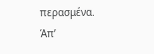περασμένα.
Άπ’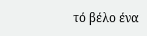τό βέλο ένα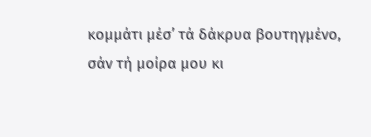κομμάτι μέσ’ τά δάκρυα βουτηγμένο,
σάν τή μοίρα μου κι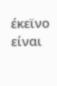έκεϊνο είναι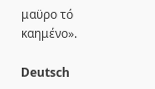μαϋρο τό καημένο».

Deutsch